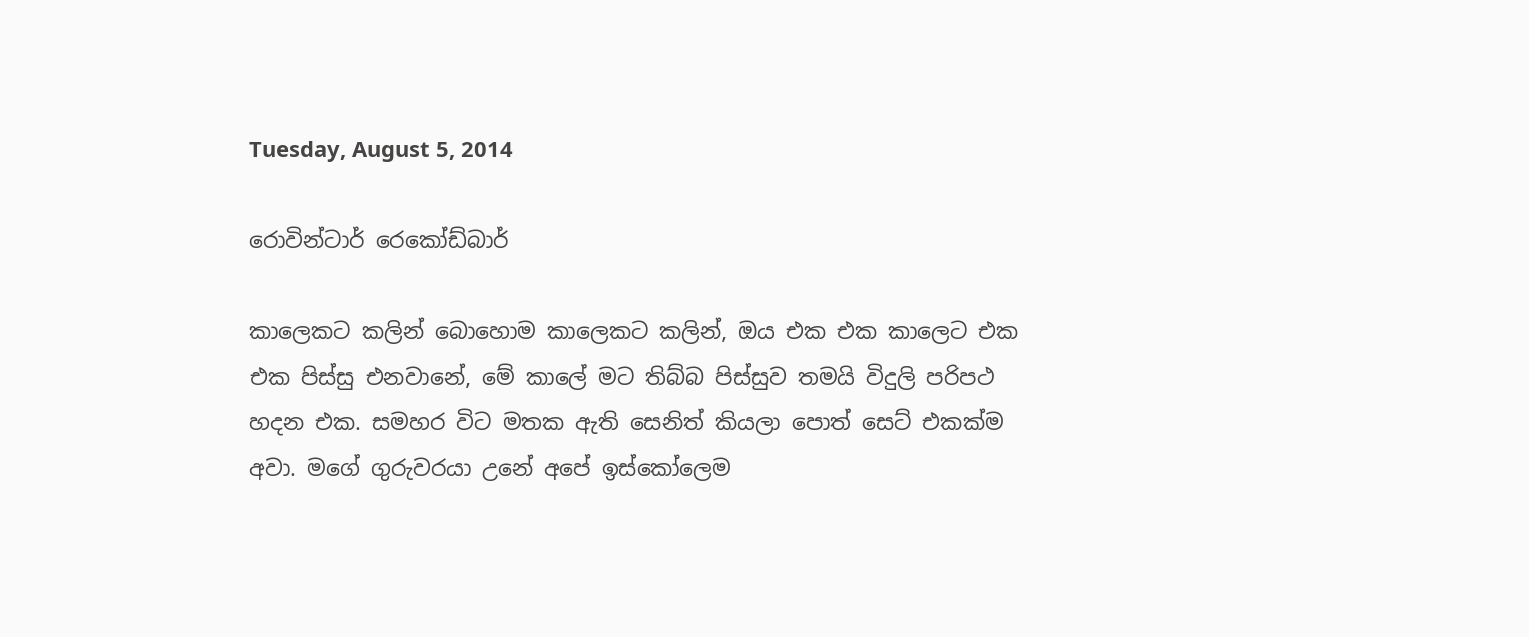Tuesday, August 5, 2014

රොවින්ටාර් රෙකෝඩ්බාර්

කාලෙකට කලින් බොහොම කාලෙකට කලින්, ඔය එක එක කාලෙට එක එක පිස්සු එනවානේ, මේ කාලේ මට තිබ්බ පිස්සුව තමයි විදුලි පරිපථ හදන එක. සමහර විට මතක ඇති සෙනිත් කියලා පොත් සෙට් එකක්ම අවා. මගේ ගුරුවරයා උනේ අපේ ඉස්කෝලෙම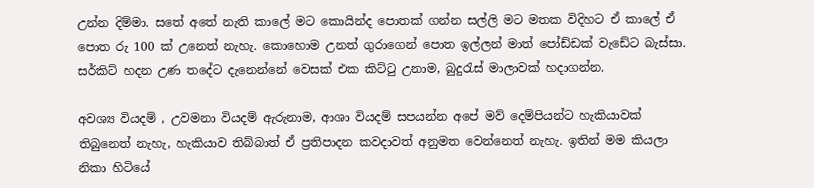උන්න දිම්මා. සතේ අතේ නැති කාලේ මට කොයින්ද පොතක් ගන්න සල්ලි මට මතක විදිහට ඒ කාලේ ඒ පොත රු 100 ක් උනෙත් නැහැ. කොහොම උනත් ගුරාගෙන් පොත ඉල්ලන් මාත් පෝඩ්ඩක් වැඩේට බැස්සා. සර්කිට් හදන උණ තදේට දැනෙන්නේ වෙසක් එක කිට්ටු උනාම, බුදුරැස් මාලාවක් හදාගන්න.

අවශ්‍ය වියදම් , උවමනා වියදම් ඇරුනාම, ආශා වියදම් සපයන්න අපේ මව් දෙම්පියන්ට හැකියාවක් තිබුනෙත් නැහැ, හැකියාව තිබ්බාත් ඒ ප්‍රතිපාදන කවදාවත් අනුමත වෙන්නෙත් නැහැ. ඉතින් මම කියලා නිකා හිටියේ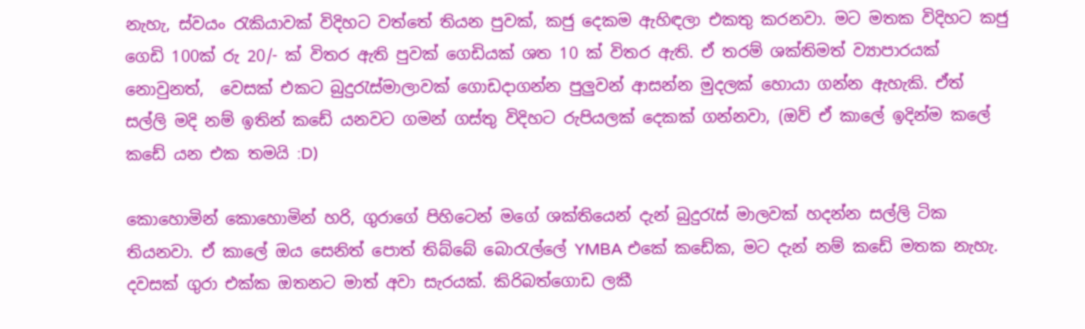නැහැ, ස්වයං රැකියාවක් විදිහට වත්තේ තියන පුවක්, කජු දෙකම ඇහිඳලා එකතු කරනවා. මට මතක විදිහට කජු ගෙඩි 100ක් රු 20/- ක් විතර ඇති පුවක් ගෙඩියක් ශත 10 ක් විතර ඇති. ඒ තරම් ශක්තිමත් ව්‍යාපාරයක් නොවුනත්,  වෙසක් එකට බුදුරැස්මාලාවක් ගොඩදාගන්න පුලුවන් ආසන්න මුදලක් හොයා ගන්න ඇහැකි. ඒත් සල්ලි මදි නම් ඉතින් කඩේ යනවට ගමන් ගස්තු විදිහට රුපියලක් දෙකක් ගන්නවා, (ඔව් ඒ කාලේ ඉදින්ම කලේ කඩේ යන එක තමයි :D)

කොහොමින් කොහොමින් හරි, ගුරාගේ පිහිටෙන් මගේ ශක්තියෙන් දැන් බුදුරැස් මාලවක් හදන්න සල්ලි ටික තියනවා. ඒ කාලේ ඔය සෙනිත් පොත් තිබ්බේ බොරැල්ලේ YMBA එකේ කඩේක, මට දැන් නම් කඩේ මතක නැහැ. දවසක් ගුරා එක්ක ඔතනට මාත් අවා සැරයක්. කිරිබත්ගොඩ ලකී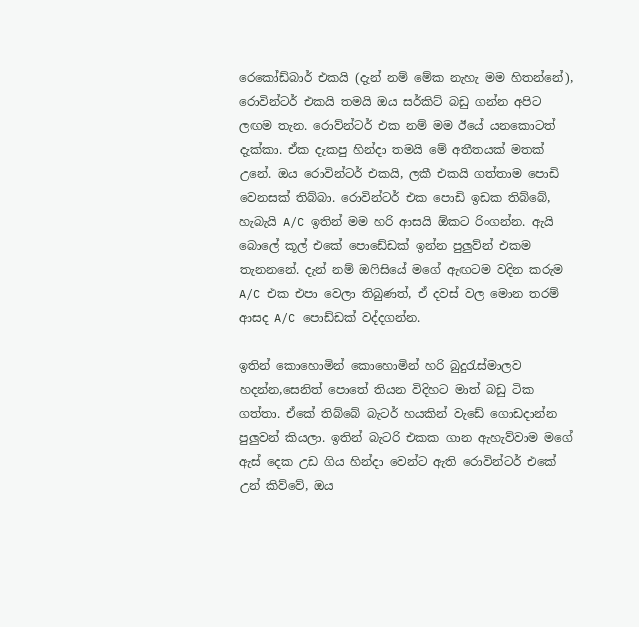රෙකෝඩ්බාර් එකයි (දැන් නම් මේක නැහැ මම හිතන්නේ), රොවින්ටර් එකයි තමයි ඔය සර්කිට් බඩු ගන්න අපිට ලඟම තැන. රොව්න්ටර් එක නම් මම ඊයේ යනකොටත් දැක්කා. ඒක දැකපු හින්දා තමයි මේ අතීතයක් මතක් උනේ. ඔය රොවින්ටර් එකයි, ලකී එකයි ගත්තාම පොඩි වෙනසක් තිබ්බා. රොවින්ටර් එක පොඩි ඉඩක තිබ්බේ, හැබැයි A/C ඉතින් මම හරි ආසයි ඕකට රිංගන්න. ඇයි බොලේ කූල් එකේ පොඩේඩක් ඉන්න පුලුව්න් එකම තැනනනේ. දැන් නම් ඔෆිසියේ මගේ ඇඟටම වදින කරුම A/C එක එපා වෙලා තිබුණත්, ඒ දවස් වල මොන තරම් ආසද A/C පොඩ්ඩක් වද්දගන්න.

ඉතින් කොහොමින් කොහොමින් හරි බුදුරැස්මාලව හදන්න,සෙනිත් පොතේ තියන විදිහට මාත් බඩු ටික ගත්තා. ඒකේ තිබ්බේ බැටර් හයකින් වැඩේ ගොඩදාන්න පුලුවන් කියලා. ඉතින් බැටරි එකක ගාන ඇහැව්වාම මගේ ඇස් දෙක උඩ ගිය හින්දා වෙන්ට ඇති රොවින්ටර් එකේ උන් කිව්වේ, ඔය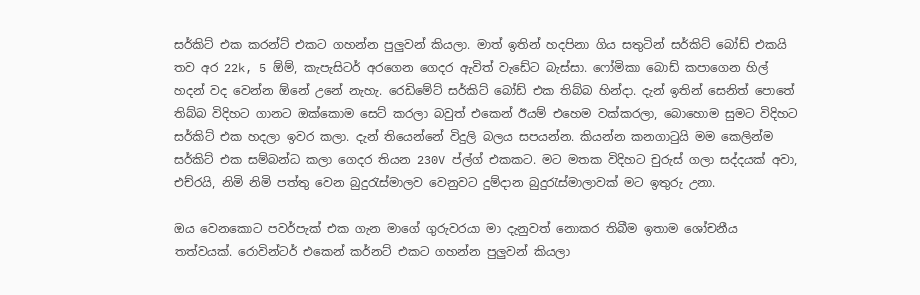සර්කිට් එක කරන්ට් එකට ගහන්න පුලුවන් කියලා. මාත් ඉතින් හදපිනා ගිය සතුටින් සර්කිට් බෝඩ් එකයි තව අර 22k, 5 ඕම්, කැපැසිටර් අරගෙන ගෙදර ඇවිත් වැඩේට බැස්සා. ෆෝමිකා බොඩ් කපාගෙන හිල් හදන් වද වෙන්න ඕනේ උනේ නැහැ. රෙඩිමේට් සර්කිට් බෝඩ් එක තිබ්බ හින්දා. දැන් ඉතින් සෙනිත් පොතේ තිබ්බ විදිහට ගානට ඔක්කොම සෙට් කරලා බවුත් එකෙන් ඊයම් එහෙම වක්කරලා, බොහොම සුමට විදිහට සර්කිට් එක හදලා ඉවර කලා. දැන් තියෙන්නේ විදුලි බලය සපයන්න. කියන්න කනගාටුයි මම කෙලින්ම සර්කිට් එක සම්බන්ධ කලා ගෙදර තියන 230V ප්ල්ග් එකකට. මට මතක විදිහට චුරුස් ගලා සද්දයක් අවා, එච්රයි, නිමි නිමි පත්තු වෙන බුදුරැස්මාලව වෙනුවට දුම්දාන බුදුරැස්මාලාවක් මට ඉතුරු උනා.

ඔය වෙනකොට පවර්පැක් එක ගැන මාගේ ගුරුවරයා මා දැනුවත් නොකර තිබීම ඉතාම ශෝචනීය තත්වයක්. රොවින්ටර් එකෙන් කර්නට් එකට ගහන්න පුලුවන් කියලා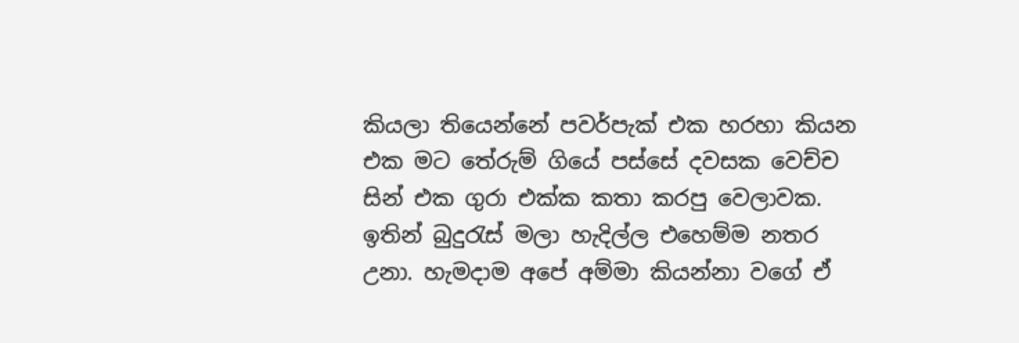කියලා තියෙන්නේ පවර්පැක් එක හරහා කියන එක මට තේරුම් ගියේ පස්සේ දවසක වෙච්ච සින් එක ගුරා එක්ක කතා කරපු වෙලාවක. ඉතින් බුදුරැස් මලා හැදිල්ල එහෙම්ම නතර උනා. හැමදාම අපේ අම්මා කියන්නා වගේ ඒ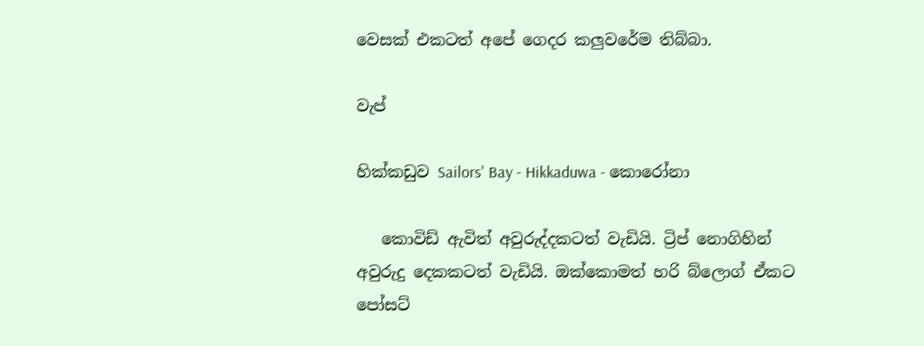වෙසක් එකටත් අපේ ගෙදර කලුවරේම තිබ්බා.

වැප්

හික්කඩුව Sailors' Bay - Hikkaduwa - කොරෝනා

   කොවිඩ් ඇවිත් අවුරුද්දකටත් වැඩියි. ට්‍රිප් නොගිහින් අවුරුදු දෙකකටත් වැඩියි. ඔක්කොමත් හරි බ්ලොග් ඒකට පෝසට්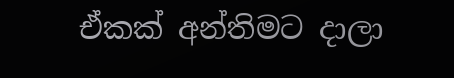ඒකක් අන්තිමට දාලා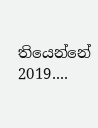තියෙන්නේ 2019....